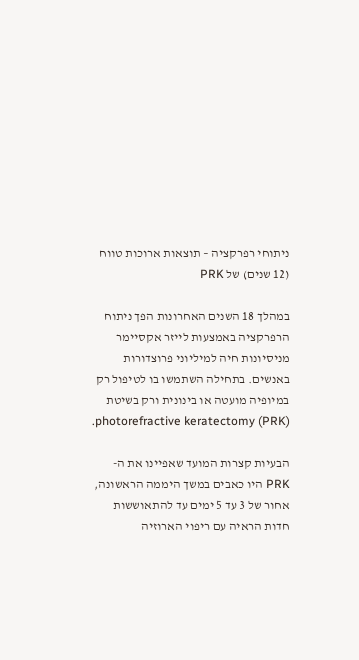ניתוחי רפרקציה – תוצאות ארוכות טווח (12 שנים) של PRK

במהלך 18 השנים האחרונות הפך ניתוח הרפרקציה באמצעות לייזר אקסיימר מניסיונות חיה למיליוני פרוצדורות באנשים. בתחילה השתמשו בו לטיפול רק במיופיה מועטה או בינונית ורק בשיטת photorefractive keratectomy (PRK).

הבעיות קצרות המועד שאפיינו את ה- PRK היו כאבים במשך היממה הראשונה, אחור של 3 עד 5 ימים עד להתאוששות חדות הראיה עם ריפוי הארוזיה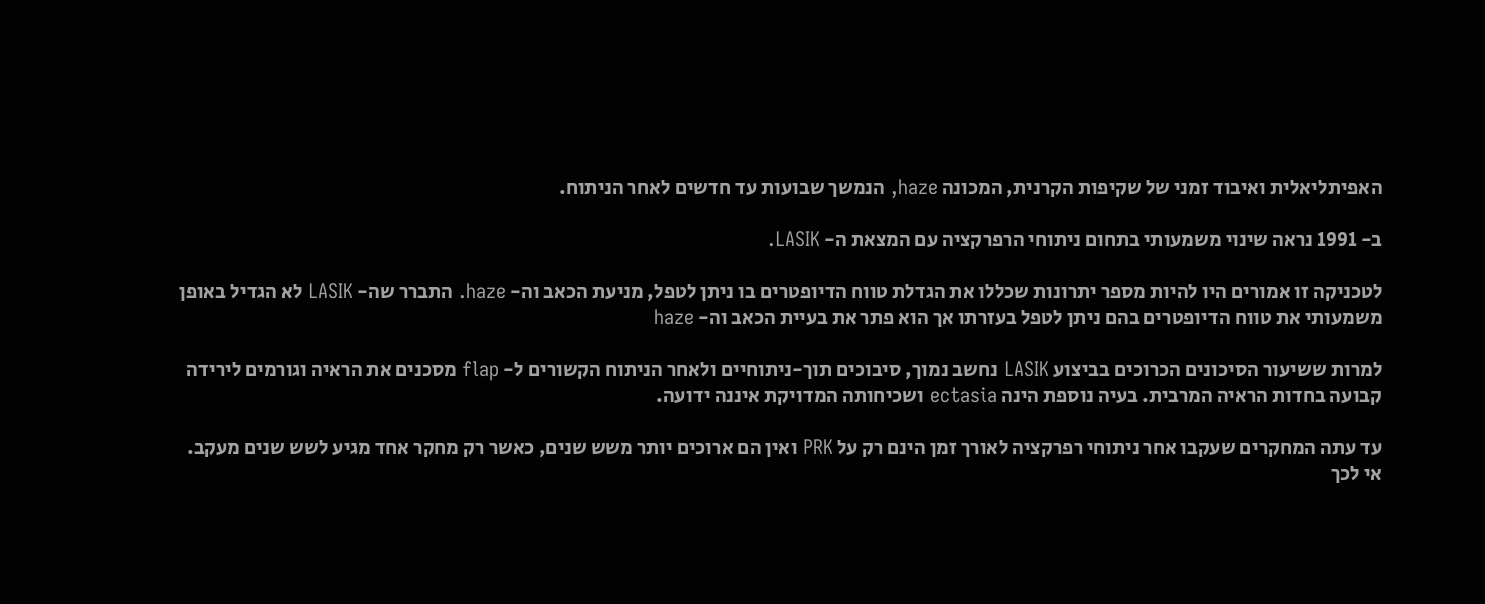האפיתליאלית ואיבוד זמני של שקיפות הקרנית, המכונה haze, הנמשך שבועות עד חדשים לאחר הניתוח.

ב- 1991 נראה שינוי משמעותי בתחום ניתוחי הרפרקציה עם המצאת ה- LASIK.

לטכניקה זו אמורים היו להיות מספר יתרונות שכללו את הגדלת טווח הדיופטרים בו ניתן לטפל, מניעת הכאב וה- haze. התברר שה- LASIK לא הגדיל באופן משמעותי את טווח הדיופטרים בהם ניתן לטפל בעזרתו אך הוא פתר את בעיית הכאב וה- haze

למרות ששיעור הסיכונים הכרוכים בביצוע LASIK נחשב נמוך, סיבוכים תוך-ניתוחיים ולאחר הניתוח הקשורים ל- flap מסכנים את הראיה וגורמים לירידה קבועה בחדות הראיה המרבית. בעיה נוספת הינה ectasia ושכיחותה המדויקת איננה ידועה.

עד עתה המחקרים שעקבו אחר ניתוחי רפרקציה לאורך זמן הינם רק על PRK ואין הם ארוכים יותר משש שנים, כאשר רק מחקר אחד מגיע לשש שנים מעקב.  אי לכך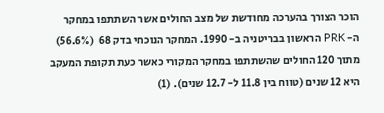הוכר הצורך בהערכה מחודשת של מצב החולים אשר השתתפו במחקר ה- PRK הראשון בבריטניה ב- 1990. המחקר הנוכחי בדק 68  (56.6%) מתוך 120 החולים שהשתתפו במחקר המקורי כאשר כעת תקופת המעקב היא 12 שנים (טווח בין 11.8 ל- 12.7 שנים). (1)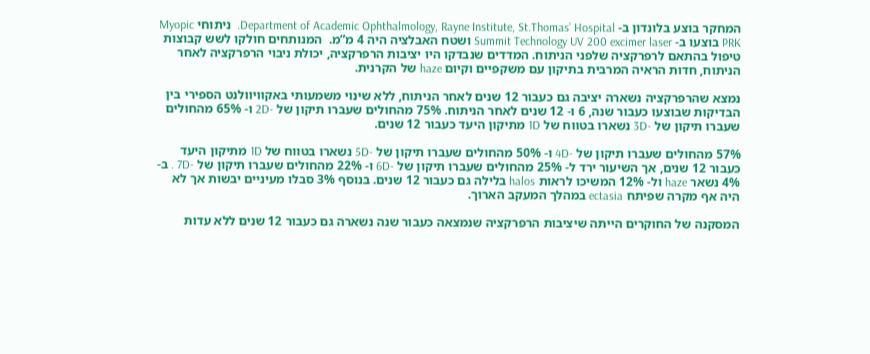המחקר בוצע בלונדון ב- Department of Academic Ophthalmology, Rayne Institute, St.Thomas’ Hospital.  ניתוחי Myopic PRK בוצעו ב- Summit Technology UV 200 excimer laser ושטח האבלציה היה 4 מ”מ.  המנותחים חולקו לשש קבוצות טיפול בהתאם לרפרקציה שלפני הניתוח. המדדים שנבדקו היו יציבות הרפרקציה, יכולת ניבוי הרפרקציה לאחר הניתוח, חדות הראיה המרבית בתיקון עם משקפיים וקיום haze של הקרנית.

נמצא שהרפרקציה נשארה יציבה גם כעבור 12 שנים לאחר הניתוח, ללא שינוי משמעותי באקוויוולנט הספירי בין הבדיקות שבוצעו כעבור שנה, 6 ו- 12 שנים לאחר הניתוח. 75% מהחולים שעברו תיקון של -2D ו- 65% מהחולים שעברו תיקון של -3D נשארו בטווח של 1D מתיקון היעד כעבור 12 שנים.

57% מהחולים שעברו תיקון של -4D ו- 50% מהחולים שעברו תיקון של -5D נשארו בטווח של 1D מתיקון היעד כעבור 12 שנים, אך השיעור ירד ל- 25% מהחולים שעברו תיקון של -6D ו- 22% מהחולים שעברו תיקון של -7D . ב- 4% נשאר haze ול- 12% המשיכו לראות halos בלילה גם כעבור 12 שנים. בנוסף 3% סבלו מעיניים יבשות אך לא היה אף מקרה שפיתח ectasia במהלך המעקב הארוך.

המסקנה של החוקרים הייתה שיציבות הרפרקציה שנמצאה כעבור שנה נשארה גם כעבור 12 שנים ללא עדות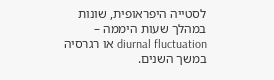לסטייה היפראופית, שונות במהלך שעות היממה – diurnal fluctuation או רגרסיה במשך השנים.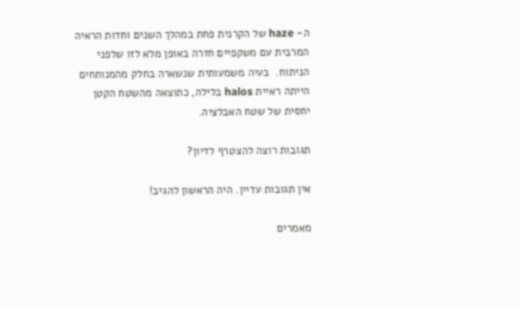ה- haze של הקרנית פחת במהלך השנים וחדות הראיה המרבית עם משקפיים חזרה באופן מלא לזו שלפני הניתוח.  בעיה משמעותית שנשארה בחלק מהמנותחים הייתה ראיית halos בלילה, כתוצאה מהשטח הקטן יחסית של שטח האבלציה.

תגובות רוצה להצטרף לדיון?

אין תגובות עדיין. היה הראשון להגיב!

מאמרים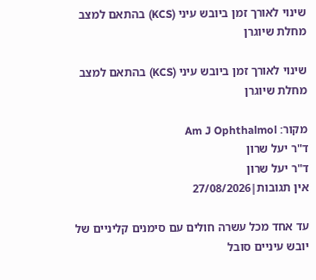שינוי לאורך זמן ביובש עיני (KCS) בהתאם למצב מחלת שיוגרן

שינוי לאורך זמן ביובש עיני (KCS) בהתאם למצב מחלת שיוגרן

מקור: Am J Ophthalmol
ד"ר יעל שרון
ד"ר יעל שרון
אין תגובות|27/08/2026

עד אחד מכל עשרה חולים עם סימנים קליניים של יובש עיניים סובל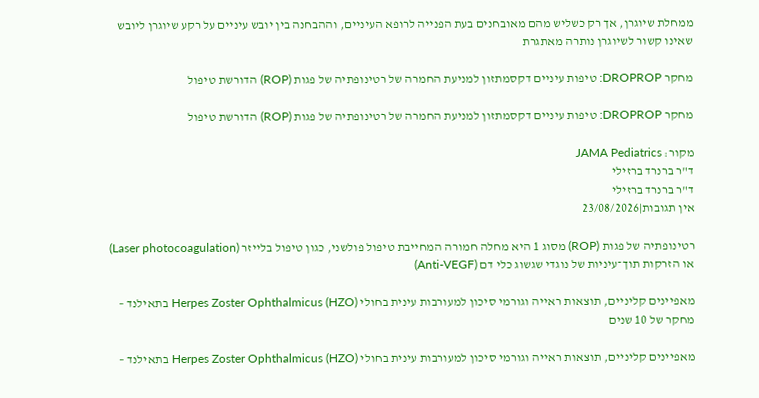ממחלת שיוגרן, אך רק כשליש מהם מאובחנים בעת הפנייה לרופא העיניים, וההבחנה בין יובש עיניים על רקע שיוגרן ליובש שאינו קשור לשיוגרן נותרה מאתגרת

מחקר DROPROP: טיפות עיניים דקסמתזון למניעת החמרה של רטינופתיה של פגות (ROP) הדורשת טיפול

מחקר DROPROP: טיפות עיניים דקסמתזון למניעת החמרה של רטינופתיה של פגות (ROP) הדורשת טיפול

מקור: JAMA Pediatrics
ד"ר ברנרד ברזילי
ד"ר ברנרד ברזילי
אין תגובות|23/08/2026

רטינופתיה של פגות (ROP) מסוג 1 היא מחלה חמורה המחייבת טיפול פולשני, כגון טיפול בלייזר (Laser photocoagulation)  או הזרקות תוך־עיניות של נוגדי שגשוג כלי דם (Anti-VEGF)

מאפיינים קליניים, תוצאות ראייה וגורמי סיכון למעורבות עינית בחולי Herpes Zoster Ophthalmicus (HZO) בתאילנד – מחקר של 10 שנים

מאפיינים קליניים, תוצאות ראייה וגורמי סיכון למעורבות עינית בחולי Herpes Zoster Ophthalmicus (HZO) בתאילנד –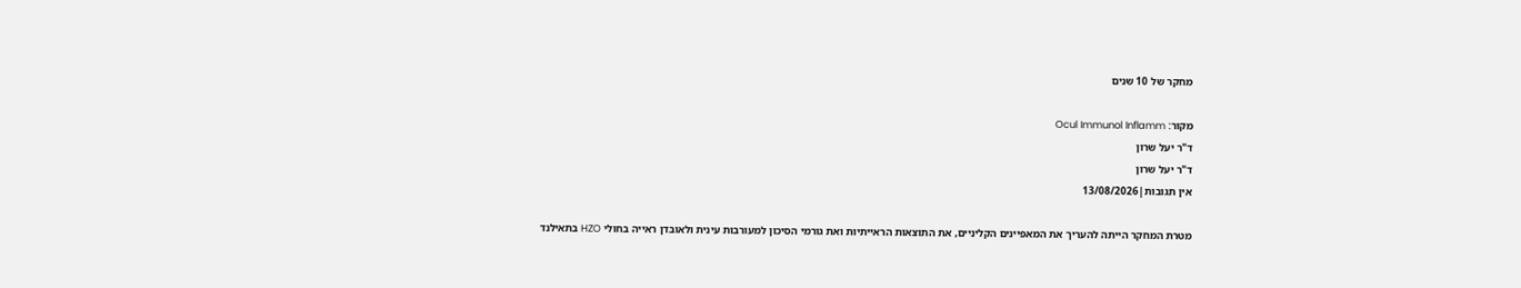מחקר של 10 שנים

מקור: Ocul Immunol Inflamm
ד"ר יעל שרון
ד"ר יעל שרון
אין תגובות|13/08/2026

מטרת המחקר הייתה להעריך את המאפיינים הקליניים, את התוצאות הראייתיות ואת גורמי הסיכון למעורבות עינית ולאובדן ראייה בחולי HZO בתאילנד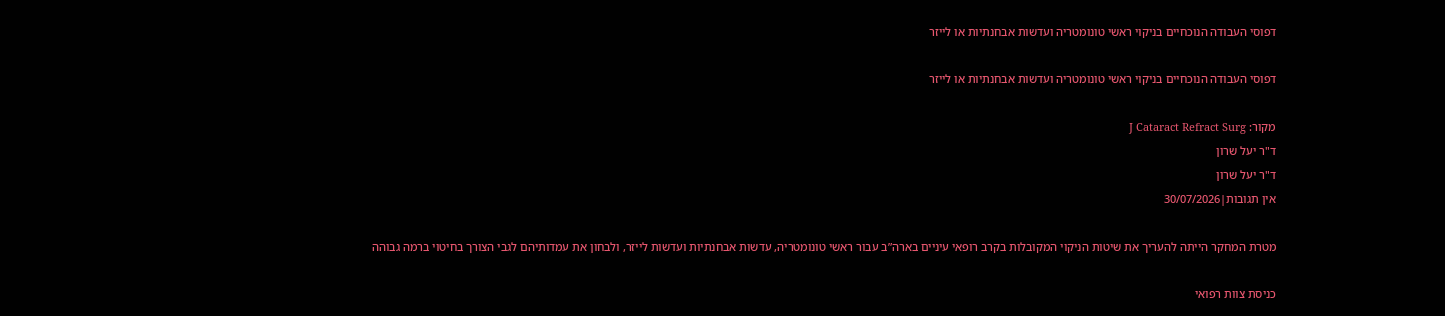דפוסי העבודה הנוכחיים בניקוי ראשי טונומטריה ועדשות אבחנתיות או לייזר

דפוסי העבודה הנוכחיים בניקוי ראשי טונומטריה ועדשות אבחנתיות או לייזר

מקור: J Cataract Refract Surg
ד"ר יעל שרון
ד"ר יעל שרון
אין תגובות|30/07/2026

מטרת המחקר הייתה להעריך את שיטות הניקוי המקובלות בקרב רופאי עיניים בארה”ב עבור ראשי טונומטריה, עדשות אבחנתיות ועדשות לייזר, ולבחון את עמדותיהם לגבי הצורך בחיטוי ברמה גבוהה

כניסת צוות רפואי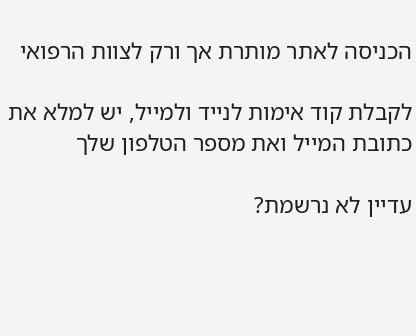הכניסה לאתר מותרת אך ורק לצוות הרפואי

לקבלת קוד אימות לנייד ולמייל, יש למלא את כתובת המייל ואת מספר הטלפון שלך

עדיין לא נרשמת?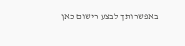באפשרותך לבצע רישום כאן